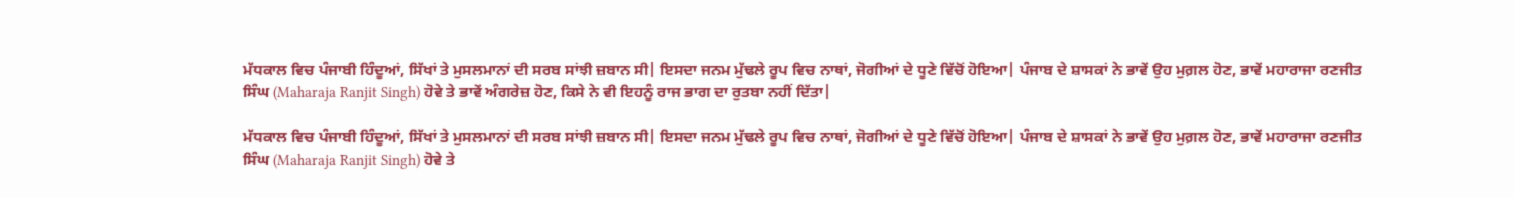ਮੱਧਕਾਲ ਵਿਚ ਪੰਜਾਬੀ ਹਿੰਦੂਆਂ, ਸਿੱਖਾਂ ਤੇ ਮੁਸਲਮਾਨਾਂ ਦੀ ਸਰਬ ਸਾਂਝੀ ਜ਼ਬਾਨ ਸੀ| ਇਸਦਾ ਜਨਮ ਮੁੱਢਲੇ ਰੂਪ ਵਿਚ ਨਾਥਾਂ, ਜੋਗੀਆਂ ਦੇ ਧੂਣੇ ਵਿੱਚੋਂ ਹੋਇਆ| ਪੰਜਾਬ ਦੇ ਸ਼ਾਸਕਾਂ ਨੇ ਭਾਵੇਂ ਉਹ ਮੁਗ਼ਲ ਹੋਣ, ਭਾਵੇਂ ਮਹਾਰਾਜਾ ਰਣਜੀਤ ਸਿੰਘ (Maharaja Ranjit Singh) ਹੋਵੇ ਤੇ ਭਾਵੇਂ ਅੰਗਰੇਜ਼ ਹੋਣ, ਕਿਸੇ ਨੇ ਵੀ ਇਹਨੂੰ ਰਾਜ ਭਾਗ ਦਾ ਰੁਤਬਾ ਨਹੀਂ ਦਿੱਤਾ|

ਮੱਧਕਾਲ ਵਿਚ ਪੰਜਾਬੀ ਹਿੰਦੂਆਂ, ਸਿੱਖਾਂ ਤੇ ਮੁਸਲਮਾਨਾਂ ਦੀ ਸਰਬ ਸਾਂਝੀ ਜ਼ਬਾਨ ਸੀ| ਇਸਦਾ ਜਨਮ ਮੁੱਢਲੇ ਰੂਪ ਵਿਚ ਨਾਥਾਂ, ਜੋਗੀਆਂ ਦੇ ਧੂਣੇ ਵਿੱਚੋਂ ਹੋਇਆ| ਪੰਜਾਬ ਦੇ ਸ਼ਾਸਕਾਂ ਨੇ ਭਾਵੇਂ ਉਹ ਮੁਗ਼ਲ ਹੋਣ, ਭਾਵੇਂ ਮਹਾਰਾਜਾ ਰਣਜੀਤ ਸਿੰਘ (Maharaja Ranjit Singh) ਹੋਵੇ ਤੇ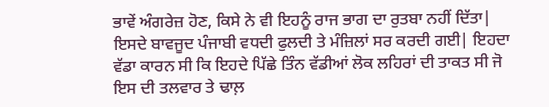ਭਾਵੇਂ ਅੰਗਰੇਜ਼ ਹੋਣ, ਕਿਸੇ ਨੇ ਵੀ ਇਹਨੂੰ ਰਾਜ ਭਾਗ ਦਾ ਰੁਤਬਾ ਨਹੀਂ ਦਿੱਤਾ| ਇਸਦੇ ਬਾਵਜੂਦ ਪੰਜਾਬੀ ਵਧਦੀ ਫੁਲਦੀ ਤੇ ਮੰਜ਼ਿਲਾਂ ਸਰ ਕਰਦੀ ਗਈ| ਇਹਦਾ ਵੱਡਾ ਕਾਰਨ ਸੀ ਕਿ ਇਹਦੇ ਪਿੱਛੇ ਤਿੰਨ ਵੱਡੀਆਂ ਲੋਕ ਲਹਿਰਾਂ ਦੀ ਤਾਕਤ ਸੀ ਜੋ ਇਸ ਦੀ ਤਲਵਾਰ ਤੇ ਢਾਲ਼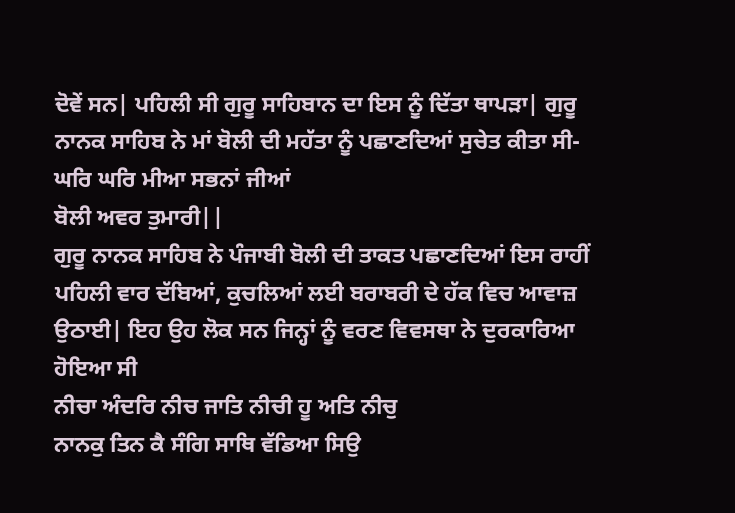ਦੋਵੇਂ ਸਨ| ਪਹਿਲੀ ਸੀ ਗੁਰੂ ਸਾਹਿਬਾਨ ਦਾ ਇਸ ਨੂੰ ਦਿੱਤਾ ਥਾਪੜਾ| ਗੁਰੂ ਨਾਨਕ ਸਾਹਿਬ ਨੇ ਮਾਂ ਬੋਲੀ ਦੀ ਮਹੱਤਾ ਨੂੰ ਪਛਾਣਦਿਆਂ ਸੁਚੇਤ ਕੀਤਾ ਸੀ-
ਘਰਿ ਘਰਿ ਮੀਆ ਸਭਨਾਂ ਜੀਆਂ
ਬੋਲੀ ਅਵਰ ਤੁਮਾਰੀ||
ਗੁਰੂ ਨਾਨਕ ਸਾਹਿਬ ਨੇ ਪੰਜਾਬੀ ਬੋਲੀ ਦੀ ਤਾਕਤ ਪਛਾਣਦਿਆਂ ਇਸ ਰਾਹੀਂ ਪਹਿਲੀ ਵਾਰ ਦੱਬਿਆਂ, ਕੁਚਲਿਆਂ ਲਈ ਬਰਾਬਰੀ ਦੇ ਹੱਕ ਵਿਚ ਆਵਾਜ਼ ਉਠਾਈ| ਇਹ ਉਹ ਲੋਕ ਸਨ ਜਿਨ੍ਹਾਂ ਨੂੰ ਵਰਣ ਵਿਵਸਥਾ ਨੇ ਦੁਰਕਾਰਿਆ ਹੋਇਆ ਸੀ
ਨੀਚਾ ਅੰਦਰਿ ਨੀਚ ਜਾਤਿ ਨੀਚੀ ਹੂ ਅਤਿ ਨੀਚੁ
ਨਾਨਕੁ ਤਿਨ ਕੈ ਸੰਗਿ ਸਾਥਿ ਵੱਡਿਆ ਸਿਉ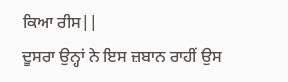ਕਿਆ ਰੀਸ||
ਦੂਸਰਾ ਉਨ੍ਹਾਂ ਨੇ ਇਸ ਜ਼ਬਾਨ ਰਾਹੀਂ ਉਸ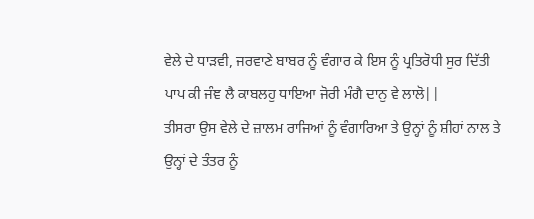ਵੇਲੇ ਦੇ ਧਾੜਵੀ, ਜਰਵਾਣੇ ਬਾਬਰ ਨੂੰ ਵੰਗਾਰ ਕੇ ਇਸ ਨੂੰ ਪ੍ਰਤਿਰੋਧੀ ਸੁਰ ਦਿੱਤੀ
ਪਾਪ ਕੀ ਜੰਞ ਲੈ ਕਾਬਲਹੁ ਧਾਇਆ ਜੋਰੀ ਮੰਗੈ ਦਾਨੁ ਵੇ ਲਾਲੋ||
ਤੀਸਰਾ ਉਸ ਵੇਲੇ ਦੇ ਜ਼ਾਲਮ ਰਾਜਿਆਂ ਨੂੰ ਵੰਗਾਰਿਆ ਤੇ ਉਨ੍ਹਾਂ ਨੂੰ ਸ਼ੀਹਾਂ ਨਾਲ ਤੇ ਉਨ੍ਹਾਂ ਦੇ ਤੰਤਰ ਨੂੰ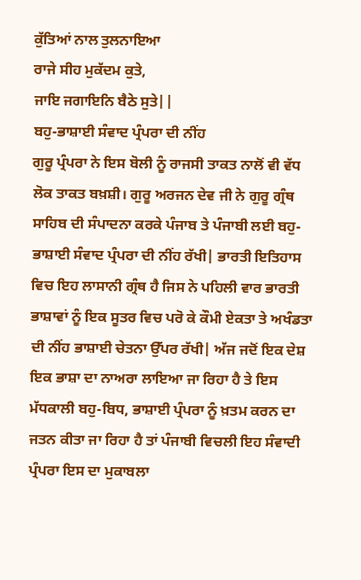ਕੁੱਤਿਆਂ ਨਾਲ ਤੁਲਨਾਇਆ
ਰਾਜੇ ਸੀਹ ਮੁਕੱਦਮ ਕੁਤੇ,
ਜਾਇ ਜਗਾਇਨਿ ਬੈਠੇ ਸੁਤੇ||
ਬਹੁ-ਭਾਸ਼ਾਈ ਸੰਵਾਦ ਪ੍ਰੰਪਰਾ ਦੀ ਨੀਂਹ
ਗੁਰੂ ਪ੍ਰੰਪਰਾ ਨੇ ਇਸ ਬੋਲੀ ਨੂੰ ਰਾਜਸੀ ਤਾਕਤ ਨਾਲੋਂ ਵੀ ਵੱਧ ਲੋਕ ਤਾਕਤ ਬਖ਼ਸ਼ੀ। ਗੁਰੂ ਅਰਜਨ ਦੇਵ ਜੀ ਨੇ ਗੁਰੂ ਗ੍ਰੰਥ ਸਾਹਿਬ ਦੀ ਸੰਪਾਦਨਾ ਕਰਕੇ ਪੰਜਾਬ ਤੇ ਪੰਜਾਬੀ ਲਈ ਬਹੁ-ਭਾਸ਼ਾਈ ਸੰਵਾਦ ਪ੍ਰੰਪਰਾ ਦੀ ਨੀਂਹ ਰੱਖੀ| ਭਾਰਤੀ ਇਤਿਹਾਸ ਵਿਚ ਇਹ ਲਾਸਾਨੀ ਗ੍ਰੰਥ ਹੈ ਜਿਸ ਨੇ ਪਹਿਲੀ ਵਾਰ ਭਾਰਤੀ ਭਾਸ਼ਾਵਾਂ ਨੂੰ ਇਕ ਸੂਤਰ ਵਿਚ ਪਰੋ ਕੇ ਕੌਮੀ ਏਕਤਾ ਤੇ ਅਖੰਡਤਾ ਦੀ ਨੀਂਹ ਭਾਸ਼ਾਈ ਚੇਤਨਾ ਉੱਪਰ ਰੱਖੀ| ਅੱਜ ਜਦੋਂ ਇਕ ਦੇਸ਼ ਇਕ ਭਾਸ਼ਾ ਦਾ ਨਾਅਰਾ ਲਾਇਆ ਜਾ ਰਿਹਾ ਹੈ ਤੇ ਇਸ ਮੱਧਕਾਲੀ ਬਹੁ-ਬਿਧ, ਭਾਸ਼ਾਈ ਪ੍ਰੰਪਰਾ ਨੂੰ ਖ਼ਤਮ ਕਰਨ ਦਾ ਜਤਨ ਕੀਤਾ ਜਾ ਰਿਹਾ ਹੈ ਤਾਂ ਪੰਜਾਬੀ ਵਿਚਲੀ ਇਹ ਸੰਵਾਦੀ ਪ੍ਰੰਪਰਾ ਇਸ ਦਾ ਮੁਕਾਬਲਾ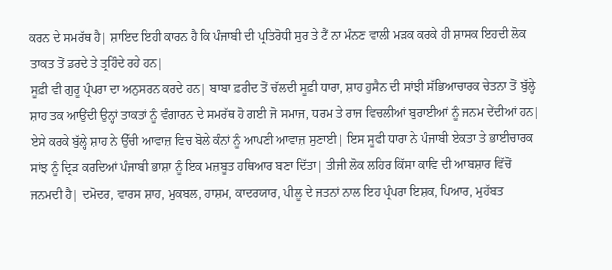ਕਰਨ ਦੇ ਸਮਰੱਥ ਹੈ| ਸ਼ਾਇਦ ਇਹੀ ਕਾਰਨ ਹੈ ਕਿ ਪੰਜਾਬੀ ਦੀ ਪ੍ਰਤਿਰੋਧੀ ਸੁਰ ਤੇ ਟੈਂ ਨਾ ਮੰਨਣ ਵਾਲੀ ਮੜਕ ਕਰਕੇ ਹੀ ਸ਼ਾਸਕ ਇਹਦੀ ਲੋਕ ਤਾਕਤ ਤੋਂ ਡਰਦੇ ਤੇ ਤ੍ਰਹਿੰਦੇ ਰਹੇ ਹਨ|
ਸੂਫ਼ੀ ਵੀ ਗੁਰੂ ਪ੍ਰੰਪਰਾ ਦਾ ਅਨੁਸਰਨ ਕਰਦੇ ਹਨ| ਬਾਬਾ ਫ਼ਰੀਦ ਤੋਂ ਚੱਲਦੀ ਸੂਫ਼ੀ ਧਾਰਾ, ਸ਼ਾਹ ਹੁਸੈਨ ਦੀ ਸਾਂਝੀ ਸੱਭਿਆਚਾਰਕ ਚੇਤਨਾ ਤੋਂ ਬੁੱਲ੍ਹੇ ਸ਼ਾਹ ਤਕ ਆਉਂਦੀ ਉਨ੍ਹਾਂ ਤਾਕਤਾਂ ਨੂੰ ਵੰਗਾਰਨ ਦੇ ਸਮਰੱਥ ਹੋ ਗਈ ਜੋ ਸਮਾਜ, ਧਰਮ ਤੇ ਰਾਜ ਵਿਚਲੀਆਂ ਬੁਰਾਈਆਂ ਨੂੰ ਜਨਮ ਦੇਂਦੀਆਂ ਹਨ| ਏਸੇ ਕਰਕੇ ਬੁੱਲ੍ਹੇ ਸ਼ਾਹ ਨੇ ਉੱਚੀ ਆਵਾਜ਼ ਵਿਚ ਬੋਲੇ ਕੰਨਾਂ ਨੂੰ ਆਪਣੀ ਆਵਾਜ਼ ਸੁਣਾਈ| ਇਸ ਸੂਫੀ ਧਾਰਾ ਨੇ ਪੰਜਾਬੀ ਏਕਤਾ ਤੇ ਭਾਈਚਾਰਕ ਸਾਂਝ ਨੂੰ ਦ੍ਰਿੜ ਕਰਦਿਆਂ ਪੰਜਾਬੀ ਭਾਸ਼ਾ ਨੂੰ ਇਕ ਮਜ਼ਬੂਤ ਹਥਿਆਰ ਬਣਾ ਦਿੱਤਾ| ਤੀਜੀ ਲੋਕ ਲਹਿਰ ਕਿੱਸਾ ਕਾਵਿ ਦੀ ਆਬਸ਼ਾਰ ਵਿੱਚੋਂ ਜਨਮਦੀ ਹੈ| ਦਮੋਦਰ, ਵਾਰਸ ਸ਼ਾਹ, ਮੁਕਬਲ, ਹਾਸ਼ਮ, ਕਾਦਰਯਾਰ, ਪੀਲੂ ਦੇ ਜਤਨਾਂ ਨਾਲ ਇਹ ਪ੍ਰੰਪਰਾ ਇਸ਼ਕ, ਪਿਆਰ, ਮੁਹੱਬਤ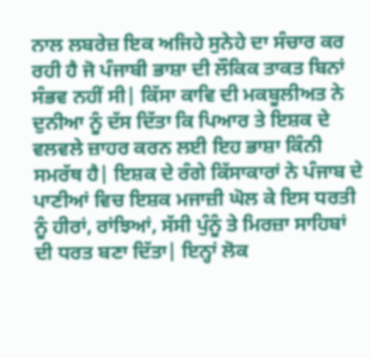ਨਾਲ ਲਬਰੇਜ਼ ਇਕ ਅਜਿਹੇ ਸੁਨੇਹੇ ਦਾ ਸੰਚਾਰ ਕਰ ਰਹੀ ਹੈ ਜੋ ਪੰਜਾਬੀ ਭਾਸ਼ਾ ਦੀ ਲੌਕਿਕ ਤਾਕਤ ਬਿਨਾਂ ਸੰਭਵ ਨਹੀਂ ਸੀ| ਕਿੱਸਾ ਕਾਵਿ ਦੀ ਮਕਬੂਲੀਅਤ ਨੇ ਦੁਨੀਆ ਨੂੰ ਦੱਸ ਦਿੱਤਾ ਕਿ ਪਿਆਰ ਤੇ ਇਸ਼ਕ ਦੇ ਵਲਵਲੇ ਜ਼ਾਹਰ ਕਰਨ ਲਈ ਇਹ ਭਾਸ਼ਾ ਕਿੰਨੀ ਸਮਰੱਥ ਹੈ| ਇਸ਼ਕ ਦੇ ਰੰਗੇ ਕਿੱਸਾਕਾਰਾਂ ਨੇ ਪੰਜਾਬ ਦੇ ਪਾਣੀਆਂ ਵਿਚ ਇਸ਼ਕ ਮਜਾਜ਼ੀ ਘੋਲ ਕੇ ਇਸ ਧਰਤੀ ਨੂੰ ਹੀਰਾਂ, ਰਾਂਝਿਆਂ, ਸੱਸੀ ਪੁੰਨੂੰ ਤੇ ਮਿਰਜ਼ਾ ਸਾਹਿਬਾਂ ਦੀ ਧਰਤ ਬਣਾ ਦਿੱਤਾ| ਇਨ੍ਹਾਂ ਲੋਕ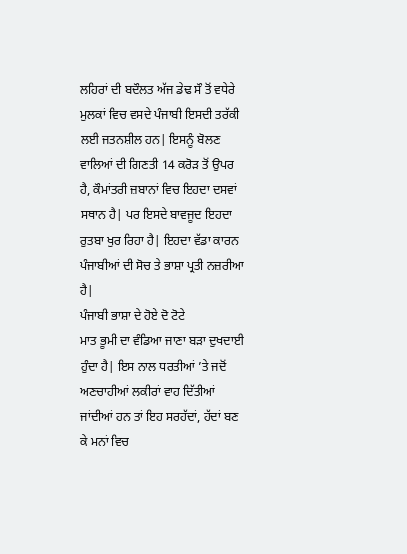ਲਹਿਰਾਂ ਦੀ ਬਦੌਲਤ ਅੱਜ ਡੇਢ ਸੌ ਤੋਂ ਵਧੇਰੇ ਮੁਲਕਾਂ ਵਿਚ ਵਸਦੇ ਪੰਜਾਬੀ ਇਸਦੀ ਤਰੱਕੀ ਲਈ ਜਤਨਸ਼ੀਲ ਹਨ| ਇਸਨੂੰ ਬੋਲਣ ਵਾਲਿਆਂ ਦੀ ਗਿਣਤੀ 14 ਕਰੋੜ ਤੋਂ ਉਪਰ ਹੈ, ਕੌਮਾਂਤਰੀ ਜ਼ਬਾਨਾਂ ਵਿਚ ਇਹਦਾ ਦਸਵਾਂ ਸਥਾਨ ਹੈ| ਪਰ ਇਸਦੇ ਬਾਵਜੂਦ ਇਹਦਾ ਰੁਤਬਾ ਖੁਰ ਰਿਹਾ ਹੈ| ਇਹਦਾ ਵੱਡਾ ਕਾਰਨ ਪੰਜਾਬੀਆਂ ਦੀ ਸੋਚ ਤੇ ਭਾਸ਼ਾ ਪ੍ਰਤੀ ਨਜ਼ਰੀਆ ਹੈ|
ਪੰਜਾਬੀ ਭਾਸ਼ਾ ਦੇ ਹੋਏ ਦੋ ਟੋਟੇ
ਮਾਤ ਭੂਮੀ ਦਾ ਵੰਡਿਆ ਜਾਣਾ ਬੜਾ ਦੁਖਦਾਈ ਹੁੰਦਾ ਹੈ| ਇਸ ਨਾਲ ਧਰਤੀਆਂ ’ਤੇ ਜਦੋਂ ਅਣਚਾਹੀਆਂ ਲਕੀਰਾਂ ਵਾਹ ਦਿੱਤੀਆਂ ਜਾਂਦੀਆਂ ਹਨ ਤਾਂ ਇਹ ਸਰਹੱਦਾਂ, ਹੱਦਾਂ ਬਣ ਕੇ ਮਨਾਂ ਵਿਚ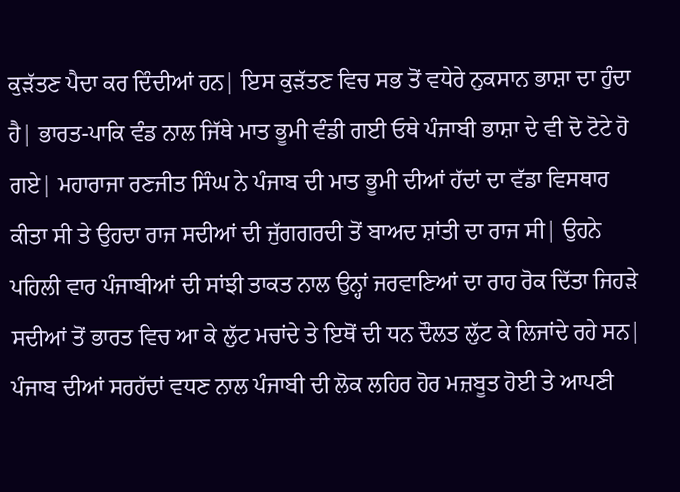ਕੁੜੱਤਣ ਪੈਦਾ ਕਰ ਦਿੰਦੀਆਂ ਹਨ| ਇਸ ਕੁੜੱਤਣ ਵਿਚ ਸਭ ਤੋਂ ਵਧੇਰੇ ਨੁਕਸਾਨ ਭਾਸ਼ਾ ਦਾ ਹੁੰਦਾ ਹੈ| ਭਾਰਤ-ਪਾਕਿ ਵੰਡ ਨਾਲ ਜਿੱਥੇ ਮਾਤ ਭੂਮੀ ਵੰਡੀ ਗਈ ਓਥੇ ਪੰਜਾਬੀ ਭਾਸ਼ਾ ਦੇ ਵੀ ਦੋ ਟੋਟੇ ਹੋ ਗਏ| ਮਹਾਰਾਜਾ ਰਣਜੀਤ ਸਿੰਘ ਨੇ ਪੰਜਾਬ ਦੀ ਮਾਤ ਭੂਮੀ ਦੀਆਂ ਹੱਦਾਂ ਦਾ ਵੱਡਾ ਵਿਸਥਾਰ ਕੀਤਾ ਸੀ ਤੇ ਉਹਦਾ ਰਾਜ ਸਦੀਆਂ ਦੀ ਜੁੱਗਗਰਦੀ ਤੋਂ ਬਾਅਦ ਸ਼ਾਂਤੀ ਦਾ ਰਾਜ ਸੀ| ਉਹਨੇ ਪਹਿਲੀ ਵਾਰ ਪੰਜਾਬੀਆਂ ਦੀ ਸਾਂਝੀ ਤਾਕਤ ਨਾਲ ਉਨ੍ਹਾਂ ਜਰਵਾਣਿਆਂ ਦਾ ਰਾਹ ਰੋਕ ਦਿੱਤਾ ਜਿਹੜੇ ਸਦੀਆਂ ਤੋਂ ਭਾਰਤ ਵਿਚ ਆ ਕੇ ਲੁੱਟ ਮਚਾਂਦੇ ਤੇ ਇਥੋਂ ਦੀ ਧਨ ਦੌਲਤ ਲੁੱਟ ਕੇ ਲਿਜਾਂਦੇ ਰਹੇ ਸਨ| ਪੰਜਾਬ ਦੀਆਂ ਸਰਹੱਦਾਂ ਵਧਣ ਨਾਲ ਪੰਜਾਬੀ ਦੀ ਲੋਕ ਲਹਿਰ ਹੋਰ ਮਜ਼ਬੂਤ ਹੋਈ ਤੇ ਆਪਣੀ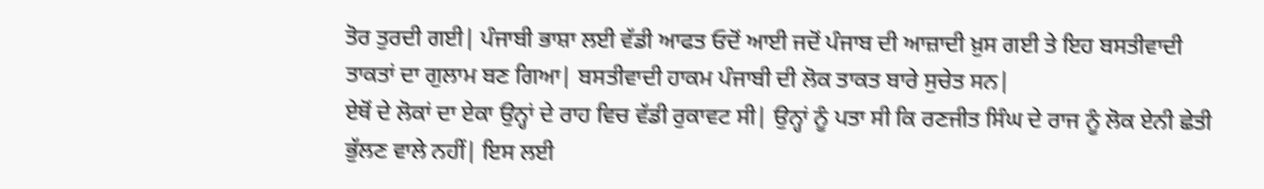ਤੋਰ ਤੁਰਦੀ ਗਈ| ਪੰਜਾਬੀ ਭਾਸ਼ਾ ਲਈ ਵੱਡੀ ਆਫਤ ਓਦੋਂ ਆਈ ਜਦੋਂ ਪੰਜਾਬ ਦੀ ਆਜ਼ਾਦੀ ਖ਼ੁਸ ਗਈ ਤੇ ਇਹ ਬਸਤੀਵਾਦੀ ਤਾਕਤਾਂ ਦਾ ਗੁਲਾਮ ਬਣ ਗਿਆ| ਬਸਤੀਵਾਦੀ ਹਾਕਮ ਪੰਜਾਬੀ ਦੀ ਲੋਕ ਤਾਕਤ ਬਾਰੇ ਸੁਚੇਤ ਸਨ|
ਏਥੋਂ ਦੇ ਲੋਕਾਂ ਦਾ ਏਕਾ ਉਨ੍ਹਾਂ ਦੇ ਰਾਹ ਵਿਚ ਵੱਡੀ ਰੁਕਾਵਟ ਸੀ| ਉਨ੍ਹਾਂ ਨੂੰ ਪਤਾ ਸੀ ਕਿ ਰਣਜੀਤ ਸਿੰਘ ਦੇ ਰਾਜ ਨੂੰ ਲੋਕ ਏਨੀ ਛੇਤੀ ਭੁੱਲਣ ਵਾਲੇ ਨਹੀਂ| ਇਸ ਲਈ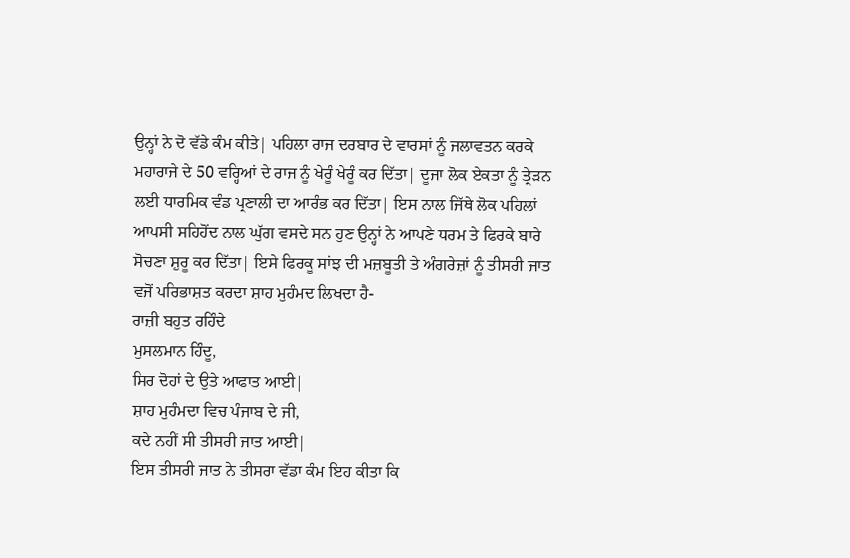ਉਨ੍ਹਾਂ ਨੇ ਦੋ ਵੱਡੇ ਕੰਮ ਕੀਤੇ| ਪਹਿਲਾ ਰਾਜ ਦਰਬਾਰ ਦੇ ਵਾਰਸਾਂ ਨੂੰ ਜਲਾਵਤਨ ਕਰਕੇ ਮਹਾਰਾਜੇ ਦੇ 50 ਵਰ੍ਹਿਆਂ ਦੇ ਰਾਜ ਨੂੰ ਖੇਰੂੰ ਖੇਰੂੰ ਕਰ ਦਿੱਤਾ| ਦੂਜਾ ਲੋਕ ਏਕਤਾ ਨੂੰ ਤ੍ਰੇੜਨ ਲਈ ਧਾਰਮਿਕ ਵੰਡ ਪ੍ਰਣਾਲੀ ਦਾ ਆਰੰਭ ਕਰ ਦਿੱਤਾ| ਇਸ ਨਾਲ ਜਿੱਥੇ ਲੋਕ ਪਹਿਲਾਂ ਆਪਸੀ ਸਹਿਹੋਂਦ ਨਾਲ ਘੁੱਗ ਵਸਦੇ ਸਨ ਹੁਣ ਉਨ੍ਹਾਂ ਨੇ ਆਪਣੇ ਧਰਮ ਤੇ ਫਿਰਕੇ ਬਾਰੇ ਸੋਚਣਾ ਸ਼ੁਰੂ ਕਰ ਦਿੱਤਾ| ਇਸੇ ਫਿਰਕੂ ਸਾਂਝ ਦੀ ਮਜ਼ਬੂਤੀ ਤੇ ਅੰਗਰੇਜ਼ਾਂ ਨੂੰ ਤੀਸਰੀ ਜਾਤ ਵਜੋਂ ਪਰਿਭਾਸ਼ਤ ਕਰਦਾ ਸ਼ਾਹ ਮੁਹੰਮਦ ਲਿਖਦਾ ਹੈ-
ਰਾਜ਼ੀ ਬਹੁਤ ਰਹਿੰਦੇ
ਮੁਸਲਮਾਨ ਹਿੰਦੂ,
ਸਿਰ ਦੋਹਾਂ ਦੇ ਉਤੇ ਆਫਾਤ ਆਈ|
ਸ਼ਾਹ ਮੁਹੰਮਦਾ ਵਿਚ ਪੰਜਾਬ ਦੇ ਜੀ,
ਕਦੇ ਨਹੀਂ ਸੀ ਤੀਸਰੀ ਜਾਤ ਆਈ|
ਇਸ ਤੀਸਰੀ ਜਾਤ ਨੇ ਤੀਸਰਾ ਵੱਡਾ ਕੰਮ ਇਹ ਕੀਤਾ ਕਿ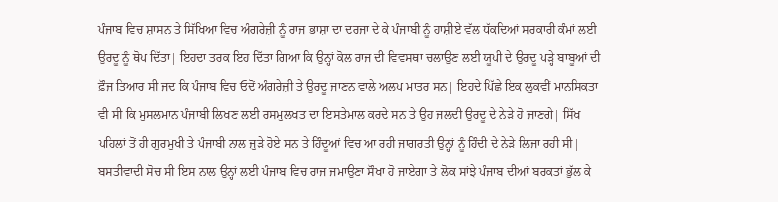ਪੰਜਾਬ ਵਿਚ ਸ਼ਾਸਨ ਤੇ ਸਿੱਖਿਆ ਵਿਚ ਅੰਗਰੇਜ਼ੀ ਨੂੰ ਰਾਜ ਭਾਸ਼ਾ ਦਾ ਦਰਜਾ ਦੇ ਕੇ ਪੰਜਾਬੀ ਨੂੰ ਹਾਸ਼ੀਏ ਵੱਲ ਧੱਕਦਿਆਂ ਸਰਕਾਰੀ ਕੰਮਾਂ ਲਈ ਉਰਦੂ ਨੂੰ ਥੋਪ ਦਿੱਤਾ| ਇਹਦਾ ਤਰਕ ਇਹ ਦਿੱਤਾ ਗਿਆ ਕਿ ਉਨ੍ਹਾਂ ਕੋਲ ਰਾਜ ਦੀ ਵਿਵਸਥਾ ਚਲਾਉਣ ਲਈ ਯੂਪੀ ਦੇ ਉਰਦੂ ਪੜ੍ਹੇ ਬਾਬੂਆਂ ਦੀ ਫ਼ੌਜ ਤਿਆਰ ਸੀ ਜਦ ਕਿ ਪੰਜਾਬ ਵਿਚ ਓਦੋਂ ਅੰਗਰੇਜ਼ੀ ਤੇ ਉਰਦੂ ਜਾਣਨ ਵਾਲੇ ਅਲਪ ਮਾਤਰ ਸਨ| ਇਹਦੇ ਪਿੱਛੇ ਇਕ ਲੁਕਵੀਂ ਮਾਨਸਿਕਤਾ ਵੀ ਸੀ ਕਿ ਮੁਸਲਮਾਨ ਪੰਜਾਬੀ ਲਿਖਣ ਲਈ ਰਸਮੁਲਖਤ ਦਾ ਇਸਤੇਮਾਲ ਕਰਦੇ ਸਨ ਤੇ ਉਹ ਜਲਦੀ ਉਰਦੂ ਦੇ ਨੇੜੇ ਹੋ ਜਾਣਗੇ| ਸਿੱਖ ਪਹਿਲਾਂ ਤੋਂ ਹੀ ਗੁਰਮੁਖੀ ਤੇ ਪੰਜਾਬੀ ਨਾਲ ਜੁੜੇ ਹੋਏ ਸਨ ਤੇ ਹਿੰਦੂਆਂ ਵਿਚ ਆ ਰਹੀ ਜਾਗਰਤੀ ਉਨ੍ਹਾਂ ਨੂੰ ਹਿੰਦੀ ਦੇ ਨੇੜੇ ਲਿਜਾ ਰਹੀ ਸੀ| ਬਸਤੀਵਾਦੀ ਸੋਚ ਸੀ ਇਸ ਨਾਲ ਉਨ੍ਹਾਂ ਲਈ ਪੰਜਾਬ ਵਿਚ ਰਾਜ ਜਮਾਉਣਾ ਸੌਖਾ ਹੋ ਜਾਏਗਾ ਤੇ ਲੋਕ ਸਾਂਝੇ ਪੰਜਾਬ ਦੀਆਂ ਬਰਕਤਾਂ ਭੁੱਲ ਕੇ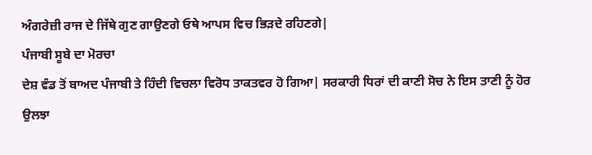ਅੰਗਰੇਜ਼ੀ ਰਾਜ ਦੇ ਜਿੱਥੇ ਗੁਣ ਗਾਉਣਗੇ ਓਥੇ ਆਪਸ ਵਿਚ ਭਿੜਦੇ ਰਹਿਣਗੇ|
ਪੰਜਾਬੀ ਸੂਬੇ ਦਾ ਮੋਰਚਾ
ਦੇਸ਼ ਵੰਡ ਤੋਂ ਬਾਅਦ ਪੰਜਾਬੀ ਤੇ ਹਿੰਦੀ ਵਿਚਲਾ ਵਿਰੋਧ ਤਾਕਤਵਰ ਹੋ ਗਿਆ| ਸਰਕਾਰੀ ਧਿਰਾਂ ਦੀ ਕਾਣੀ ਸੋਚ ਨੇ ਇਸ ਤਾਣੀ ਨੂੰ ਹੋਰ ਉਲਝਾ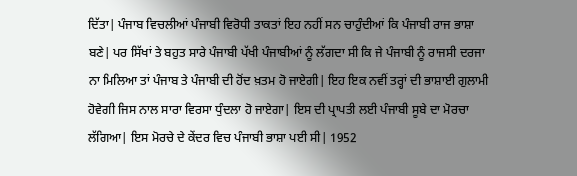ਦਿੱਤਾ| ਪੰਜਾਬ ਵਿਚਲੀਆਂ ਪੰਜਾਬੀ ਵਿਰੋਧੀ ਤਾਕਤਾਂ ਇਹ ਨਹੀਂ ਸਨ ਚਾਹੁੰਦੀਆਂ ਕਿ ਪੰਜਾਬੀ ਰਾਜ ਭਾਸ਼ਾ ਬਣੇ| ਪਰ ਸਿੱਖਾਂ ਤੇ ਬਹੁਤ ਸਾਰੇ ਪੰਜਾਬੀ ਪੱਖੀ ਪੰਜਾਬੀਆਂ ਨੂੰ ਲੱਗਦਾ ਸੀ ਕਿ ਜੇ ਪੰਜਾਬੀ ਨੂੰ ਰਾਜਸੀ ਦਰਜਾ ਨਾ ਮਿਲਿਆ ਤਾਂ ਪੰਜਾਬ ਤੇ ਪੰਜਾਬੀ ਦੀ ਹੋਂਦ ਖ਼ਤਮ ਹੋ ਜਾਏਗੀ| ਇਹ ਇਕ ਨਵੀਂ ਤਰ੍ਹਾਂ ਦੀ ਭਾਸ਼ਾਈ ਗੁਲਾਮੀ ਹੋਵੇਗੀ ਜਿਸ ਨਾਲ ਸਾਰਾ ਵਿਰਸਾ ਧੁੰਦਲਾ ਹੋ ਜਾਏਗਾ| ਇਸ ਦੀ ਪ੍ਰਾਪਤੀ ਲਈ ਪੰਜਾਬੀ ਸੂਬੇ ਦਾ ਮੋਰਚਾ ਲੱਗਿਆ| ਇਸ ਮੋਰਚੇ ਦੇ ਕੇਂਦਰ ਵਿਚ ਪੰਜਾਬੀ ਭਾਸ਼ਾ ਪਈ ਸੀ| 1952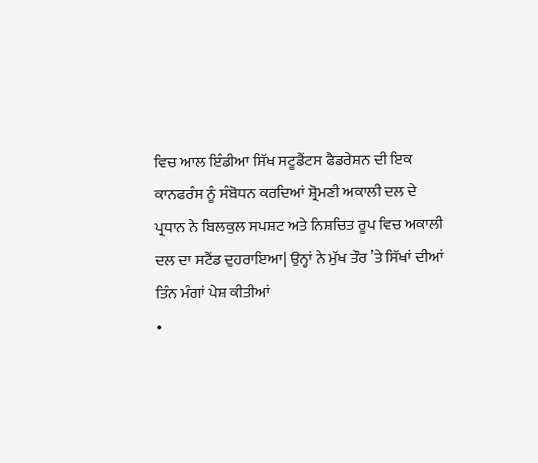ਵਿਚ ਆਲ ਇੰਡੀਆ ਸਿੱਖ ਸਟੂਡੈਂਟਸ ਫੈਡਰੇਸ਼ਨ ਦੀ ਇਕ ਕਾਨਫਰੰਸ ਨੂੰ ਸੰਬੋਧਨ ਕਰਦਿਆਂ ਸ਼੍ਰੋਮਣੀ ਅਕਾਲੀ ਦਲ ਦੇ ਪ੍ਰਧਾਨ ਨੇ ਬਿਲਕੁਲ ਸਪਸ਼ਟ ਅਤੇ ਨਿਸ਼ਚਿਤ ਰੂਪ ਵਿਚ ਅਕਾਲੀ ਦਲ ਦਾ ਸਟੈਂਡ ਦੁਹਰਾਇਆ| ਉਨ੍ਹਾਂ ਨੇ ਮੁੱਖ ਤੌਰ ’ਤੇ ਸਿੱਖਾਂ ਦੀਆਂ ਤਿੰਨ ਮੰਗਾਂ ਪੇਸ਼ ਕੀਤੀਆਂ
•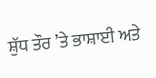ਸ਼ੁੱਧ ਤੌਰ ’ਤੇ ਭਾਸ਼ਾਈ ਅਤੇ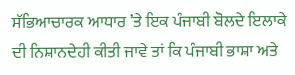ਸੱਭਿਆਚਾਰਕ ਆਧਾਰ ’ਤੇ ਇਕ ਪੰਜਾਬੀ ਬੋਲਦੇ ਇਲਾਕੇ ਦੀ ਨਿਸ਼ਾਨਦੇਹੀ ਕੀਤੀ ਜਾਵੇ ਤਾਂ ਕਿ ਪੰਜਾਬੀ ਭਾਸ਼ਾ ਅਤੇ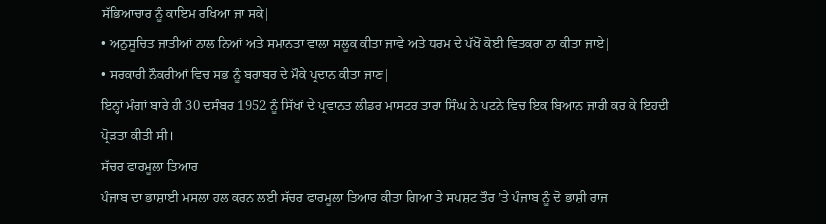ਸੱਭਿਆਚਾਰ ਨੂੰ ਕਾਇਮ ਰਖਿਆ ਜਾ ਸਕੇ|
• ਅਨੁਸੂਚਿਤ ਜਾਤੀਆਂ ਨਾਲ ਨਿਆਂ ਅਤੇ ਸਮਾਨਤਾ ਵਾਲਾ ਸਲੂਕ ਕੀਤਾ ਜਾਵੇ ਅਤੇ ਧਰਮ ਦੇ ਪੱਖੋਂ ਕੋਈ ਵਿਤਕਰਾ ਨਾ ਕੀਤਾ ਜਾਏ|
• ਸਰਕਾਰੀ ਨੌਕਰੀਆਂ ਵਿਚ ਸਭ ਨੂੰ ਬਰਾਬਰ ਦੇ ਮੌਕੇ ਪ੍ਰਦਾਨ ਕੀਤਾ ਜਾਣ|
ਇਨ੍ਹਾਂ ਮੰਗਾਂ ਬਾਰੇ ਹੀ 30 ਦਸੰਬਰ 1952 ਨੂੰ ਸਿੱਖਾਂ ਦੇ ਪ੍ਰਵਾਨਤ ਲੀਡਰ ਮਾਸਟਰ ਤਾਰਾ ਸਿੰਘ ਨੇ ਪਟਨੇ ਵਿਚ ਇਕ ਬਿਆਨ ਜਾਰੀ ਕਰ ਕੇ ਇਹਦੀ ਪ੍ਰੋੜਤਾ ਕੀਤੀ ਸੀ।
ਸੱਚਰ ਫਾਰਮੂਲਾ ਤਿਆਰ
ਪੰਜਾਬ ਦਾ ਭਾਸ਼ਾਈ ਮਸਲਾ ਹਲ ਕਰਨ ਲਈ ਸੱਚਰ ਫਾਰਮੂਲਾ ਤਿਆਰ ਕੀਤਾ ਗਿਆ ਤੇ ਸਪਸ਼ਟ ਤੌਰ ’ਤੇ ਪੰਜਾਬ ਨੂੰ ਦੋ ਭਾਸ਼ੀ ਰਾਜ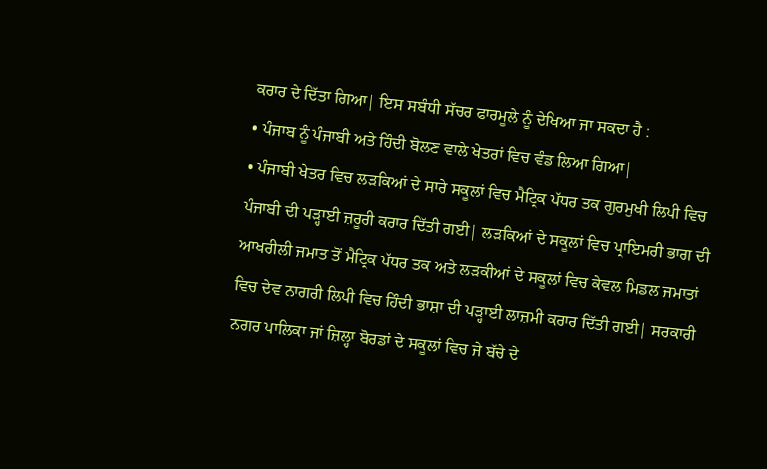ਕਰਾਰ ਦੇ ਦਿੱਤਾ ਗਿਆ| ਇਸ ਸਬੰਧੀ ਸੱਚਰ ਫਾਰਮੂਲੇ ਨੂੰ ਦੇਖਿਆ ਜਾ ਸਕਦਾ ਹੈ :
• ਪੰਜਾਬ ਨੂੰ ਪੰਜਾਬੀ ਅਤੇ ਹਿੰਦੀ ਬੋਲਣ ਵਾਲੇ ਖੇਤਰਾਂ ਵਿਚ ਵੰਡ ਲਿਆ ਗਿਆ|
• ਪੰਜਾਬੀ ਖੇਤਰ ਵਿਚ ਲੜਕਿਆਂ ਦੇ ਸਾਰੇ ਸਕੂਲਾਂ ਵਿਚ ਮੈਟ੍ਰਿਕ ਪੱਧਰ ਤਕ ਗੁਰਮੁਖੀ ਲਿਪੀ ਵਿਚ ਪੰਜਾਬੀ ਦੀ ਪੜ੍ਹਾਈ ਜ਼ਰੂਰੀ ਕਰਾਰ ਦਿੱਤੀ ਗਈ| ਲੜਕਿਆਂ ਦੇ ਸਕੂਲਾਂ ਵਿਚ ਪ੍ਰਾਇਮਰੀ ਭਾਗ ਦੀ ਆਖਰੀਲੀ ਜਮਾਤ ਤੋਂ ਮੈਟ੍ਰਿਕ ਪੱਧਰ ਤਕ ਅਤੇ ਲੜਕੀਆਂ ਦੇ ਸਕੂਲਾਂ ਵਿਚ ਕੇਵਲ ਮਿਡਲ ਜਮਾਤਾਂ ਵਿਚ ਦੇਵ ਨਾਗਰੀ ਲਿਪੀ ਵਿਚ ਹਿੰਦੀ ਭਾਸ਼ਾ ਦੀ ਪੜ੍ਹਾਈ ਲਾਜ਼ਮੀ ਕਰਾਰ ਦਿੱਤੀ ਗਈ| ਸਰਕਾਰੀ ਨਗਰ ਪਾਲਿਕਾ ਜਾਂ ਜ਼ਿਲ੍ਹਾ ਬੋਰਡਾਂ ਦੇ ਸਕੂਲਾਂ ਵਿਚ ਜੇ ਬੱਚੇ ਦੇ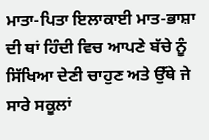ਮਾਤਾ-ਪਿਤਾ ਇਲਾਕਾਈ ਮਾਤ-ਭਾਸ਼ਾ ਦੀ ਥਾਂ ਹਿੰਦੀ ਵਿਚ ਆਪਣੇ ਬੱਚੇ ਨੂੰ ਸਿੱਖਿਆ ਦੇਣੀ ਚਾਹੁਣ ਅਤੇ ਉੱਥੇ ਜੇ ਸਾਰੇ ਸਕੂਲਾਂ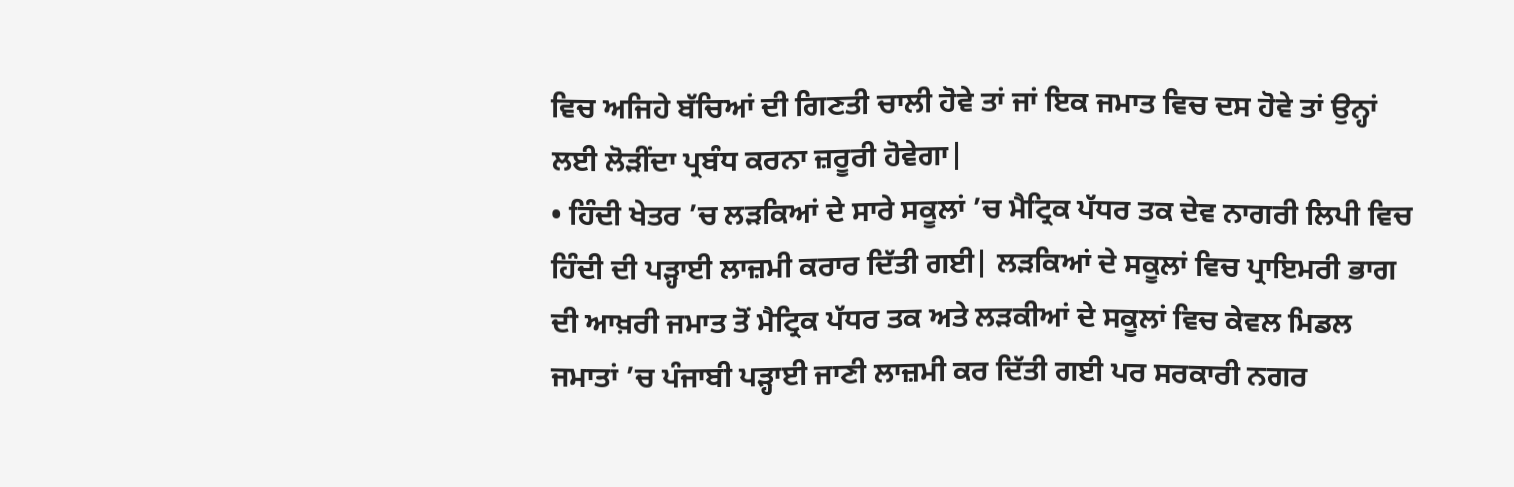ਵਿਚ ਅਜਿਹੇ ਬੱਚਿਆਂ ਦੀ ਗਿਣਤੀ ਚਾਲੀ ਹੋਵੇ ਤਾਂ ਜਾਂ ਇਕ ਜਮਾਤ ਵਿਚ ਦਸ ਹੋਵੇ ਤਾਂ ਉਨ੍ਹਾਂ ਲਈ ਲੋੜੀਂਦਾ ਪ੍ਰਬੰਧ ਕਰਨਾ ਜ਼ਰੂਰੀ ਹੋਵੇਗਾ|
• ਹਿੰਦੀ ਖੇਤਰ ’ਚ ਲੜਕਿਆਂ ਦੇ ਸਾਰੇ ਸਕੂਲਾਂ ’ਚ ਮੈਟ੍ਰਿਕ ਪੱਧਰ ਤਕ ਦੇਵ ਨਾਗਰੀ ਲਿਪੀ ਵਿਚ ਹਿੰਦੀ ਦੀ ਪੜ੍ਹਾਈ ਲਾਜ਼ਮੀ ਕਰਾਰ ਦਿੱਤੀ ਗਈ| ਲੜਕਿਆਂ ਦੇ ਸਕੂਲਾਂ ਵਿਚ ਪ੍ਰਾਇਮਰੀ ਭਾਗ ਦੀ ਆਖ਼ਰੀ ਜਮਾਤ ਤੋਂ ਮੈਟ੍ਰਿਕ ਪੱਧਰ ਤਕ ਅਤੇ ਲੜਕੀਆਂ ਦੇ ਸਕੂਲਾਂ ਵਿਚ ਕੇਵਲ ਮਿਡਲ ਜਮਾਤਾਂ ’ਚ ਪੰਜਾਬੀ ਪੜ੍ਹਾਈ ਜਾਣੀ ਲਾਜ਼ਮੀ ਕਰ ਦਿੱਤੀ ਗਈ ਪਰ ਸਰਕਾਰੀ ਨਗਰ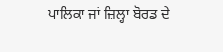ਪਾਲਿਕਾ ਜਾਂ ਜ਼ਿਲ੍ਹਾ ਬੋਰਡ ਦੇ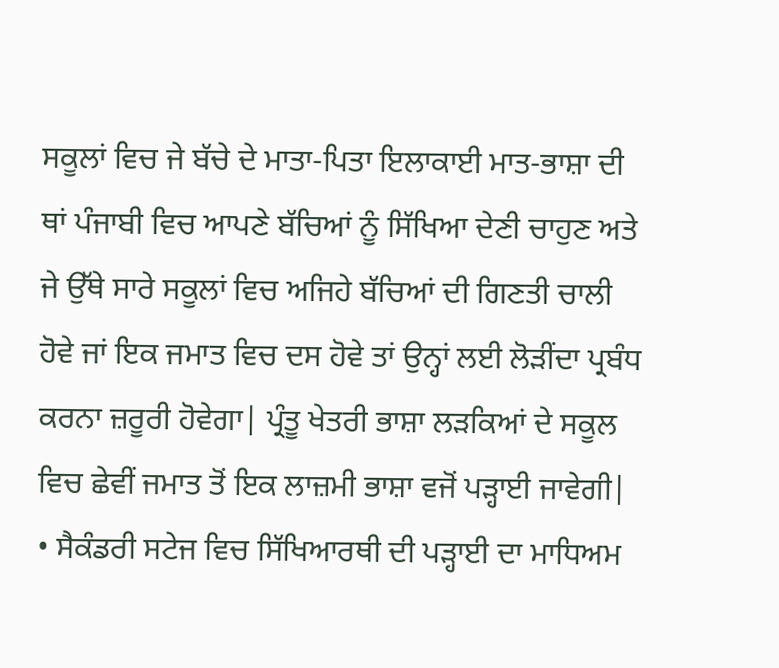ਸਕੂਲਾਂ ਵਿਚ ਜੇ ਬੱਚੇ ਦੇ ਮਾਤਾ-ਪਿਤਾ ਇਲਾਕਾਈ ਮਾਤ-ਭਾਸ਼ਾ ਦੀ ਥਾਂ ਪੰਜਾਬੀ ਵਿਚ ਆਪਣੇ ਬੱਚਿਆਂ ਨੂੰ ਸਿੱਖਿਆ ਦੇਣੀ ਚਾਹੁਣ ਅਤੇ ਜੇ ਉੱਥੇ ਸਾਰੇ ਸਕੂਲਾਂ ਵਿਚ ਅਜਿਹੇ ਬੱਚਿਆਂ ਦੀ ਗਿਣਤੀ ਚਾਲੀ ਹੋਵੇ ਜਾਂ ਇਕ ਜਮਾਤ ਵਿਚ ਦਸ ਹੋਵੇ ਤਾਂ ਉਨ੍ਹਾਂ ਲਈ ਲੋੜੀਂਦਾ ਪ੍ਰਬੰਧ ਕਰਨਾ ਜ਼ਰੂਰੀ ਹੋਵੇਗਾ| ਪ੍ਰੰਤੂ ਖੇਤਰੀ ਭਾਸ਼ਾ ਲੜਕਿਆਂ ਦੇ ਸਕੂਲ ਵਿਚ ਛੇਵੀਂ ਜਮਾਤ ਤੋਂ ਇਕ ਲਾਜ਼ਮੀ ਭਾਸ਼ਾ ਵਜੋਂ ਪੜ੍ਹਾਈ ਜਾਵੇਗੀ|
• ਸੈਕੰਡਰੀ ਸਟੇਜ ਵਿਚ ਸਿੱਖਿਆਰਥੀ ਦੀ ਪੜ੍ਹਾਈ ਦਾ ਮਾਧਿਅਮ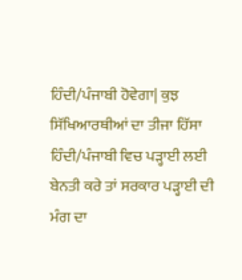ਹਿੰਦੀ/ਪੰਜਾਬੀ ਹੋਵੇਗਾ| ਕੁਝ ਸਿੱਖਿਆਰਥੀਆਂ ਦਾ ਤੀਜਾ ਹਿੱਸਾ ਹਿੰਦੀ/ਪੰਜਾਬੀ ਵਿਚ ਪੜ੍ਹਾਈ ਲਈ ਬੇਨਤੀ ਕਰੇ ਤਾਂ ਸਰਕਾਰ ਪੜ੍ਹਾਈ ਦੀ ਮੰਗ ਦਾ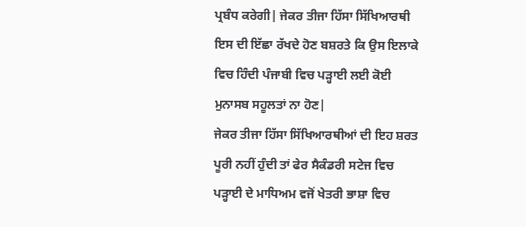ਪ੍ਰਬੰਧ ਕਰੇਗੀ| ਜੇਕਰ ਤੀਜਾ ਹਿੱਸਾ ਸਿੱਖਿਆਰਥੀ ਇਸ ਦੀ ਇੱਛਾ ਰੱਖਦੇ ਹੋਣ ਬਸ਼ਰਤੇ ਕਿ ਉਸ ਇਲਾਕੇ ਵਿਚ ਹਿੰਦੀ ਪੰਜਾਬੀ ਵਿਚ ਪੜ੍ਹਾਈ ਲਈ ਕੋਈ ਮੁਨਾਸਬ ਸਹੂਲਤਾਂ ਨਾ ਹੋਣ|
ਜੇਕਰ ਤੀਜਾ ਹਿੱਸਾ ਸਿੱਖਿਆਰਥੀਆਂ ਦੀ ਇਹ ਸ਼ਰਤ ਪੂਰੀ ਨਹੀਂ ਹੁੰਦੀ ਤਾਂ ਫੇਰ ਸੈਕੰਡਰੀ ਸਟੇਜ ਵਿਚ ਪੜ੍ਹਾਈ ਦੇ ਮਾਧਿਅਮ ਵਜੋਂ ਖੇਤਰੀ ਭਾਸ਼ਾ ਵਿਚ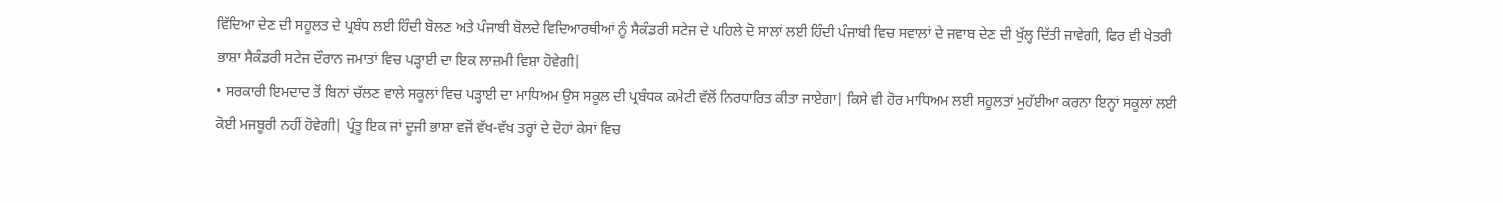ਵਿੱਦਿਆ ਦੇਣ ਦੀ ਸਹੂਲਤ ਦੇ ਪ੍ਰਬੰਧ ਲਈ ਹਿੰਦੀ ਬੋਲਣ ਅਤੇ ਪੰਜਾਬੀ ਬੋਲਦੇ ਵਿਦਿਆਰਥੀਆਂ ਨੂੰ ਸੈਕੰਡਰੀ ਸਟੇਜ ਦੇ ਪਹਿਲੇ ਦੋ ਸਾਲਾਂ ਲਈ ਹਿੰਦੀ ਪੰਜਾਬੀ ਵਿਚ ਸਵਾਲਾਂ ਦੇ ਜਵਾਬ ਦੇਣ ਦੀ ਖੁੱਲ੍ਹ ਦਿੱਤੀ ਜਾਵੇਗੀ, ਫਿਰ ਵੀ ਖੇਤਰੀ ਭਾਸ਼ਾ ਸੈਕੰਡਰੀ ਸਟੇਜ ਦੌਰਾਨ ਜਮਾਤਾਂ ਵਿਚ ਪੜ੍ਹਾਈ ਦਾ ਇਕ ਲਾਜ਼ਮੀ ਵਿਸ਼ਾ ਹੋਵੇਗੀ|
• ਸਰਕਾਰੀ ਇਮਦਾਦ ਤੋਂ ਬਿਨਾਂ ਚੱਲਣ ਵਾਲੇ ਸਕੂਲਾਂ ਵਿਚ ਪੜ੍ਹਾਈ ਦਾ ਮਾਧਿਅਮ ਉਸ ਸਕੂਲ ਦੀ ਪ੍ਰਬੰਧਕ ਕਮੇਟੀ ਵੱਲੋਂ ਨਿਰਧਾਰਿਤ ਕੀਤਾ ਜਾਏਗਾ| ਕਿਸੇ ਵੀ ਹੋਰ ਮਾਧਿਅਮ ਲਈ ਸਹੂਲਤਾਂ ਮੁਹੱਈਆ ਕਰਨਾ ਇਨ੍ਹਾਂ ਸਕੂਲਾਂ ਲਈ ਕੋਈ ਮਜਬੂਰੀ ਨਹੀਂ ਹੋਵੇਗੀ| ਪ੍ਰੰਤੂ ਇਕ ਜਾਂ ਦੂਜੀ ਭਾਸ਼ਾ ਵਜੋਂ ਵੱਖ-ਵੱਖ ਤਰ੍ਹਾਂ ਦੇ ਦੋਹਾਂ ਕੇਸਾਂ ਵਿਚ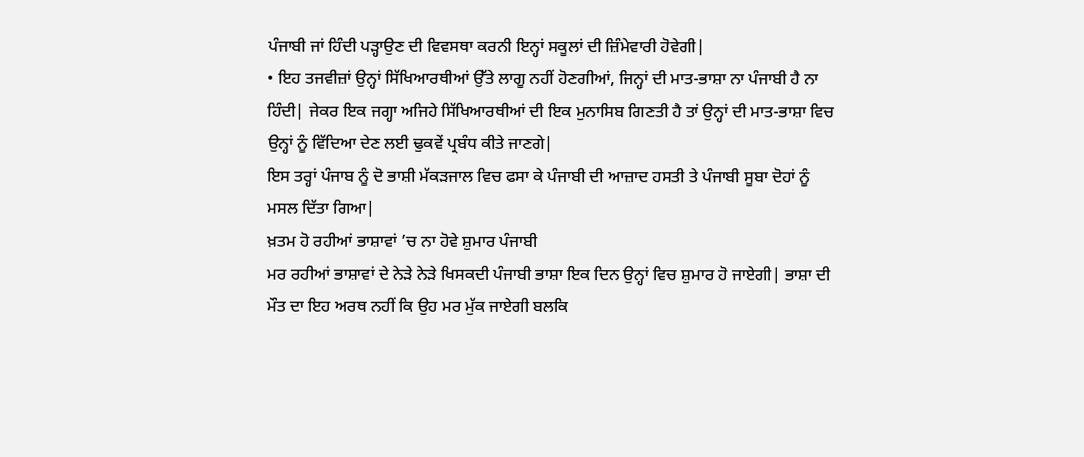ਪੰਜਾਬੀ ਜਾਂ ਹਿੰਦੀ ਪੜ੍ਹਾਉਣ ਦੀ ਵਿਵਸਥਾ ਕਰਨੀ ਇਨ੍ਹਾਂ ਸਕੂਲਾਂ ਦੀ ਜ਼ਿੰਮੇਵਾਰੀ ਹੋਵੇਗੀ|
• ਇਹ ਤਜਵੀਜ਼ਾਂ ਉਨ੍ਹਾਂ ਸਿੱਖਿਆਰਥੀਆਂ ਉੱਤੇ ਲਾਗੂ ਨਹੀਂ ਹੋਣਗੀਆਂ, ਜਿਨ੍ਹਾਂ ਦੀ ਮਾਤ-ਭਾਸ਼ਾ ਨਾ ਪੰਜਾਬੀ ਹੈ ਨਾ ਹਿੰਦੀ| ਜੇਕਰ ਇਕ ਜਗ੍ਹਾ ਅਜਿਹੇ ਸਿੱਖਿਆਰਥੀਆਂ ਦੀ ਇਕ ਮੁਨਾਸਿਬ ਗਿਣਤੀ ਹੈ ਤਾਂ ਉਨ੍ਹਾਂ ਦੀ ਮਾਤ-ਭਾਸ਼ਾ ਵਿਚ ਉਨ੍ਹਾਂ ਨੂੰ ਵਿੱਦਿਆ ਦੇਣ ਲਈ ਢੁਕਵੇਂ ਪ੍ਰਬੰਧ ਕੀਤੇ ਜਾਣਗੇ|
ਇਸ ਤਰ੍ਹਾਂ ਪੰਜਾਬ ਨੂੰ ਦੋ ਭਾਸ਼ੀ ਮੱਕੜਜਾਲ ਵਿਚ ਫਸਾ ਕੇ ਪੰਜਾਬੀ ਦੀ ਆਜ਼ਾਦ ਹਸਤੀ ਤੇ ਪੰਜਾਬੀ ਸੂਬਾ ਦੋਹਾਂ ਨੂੰ ਮਸਲ ਦਿੱਤਾ ਗਿਆ|
ਖ਼ਤਮ ਹੋ ਰਹੀਆਂ ਭਾਸ਼ਾਵਾਂ ’ਚ ਨਾ ਹੋਵੇ ਸ਼ੁਮਾਰ ਪੰਜਾਬੀ
ਮਰ ਰਹੀਆਂ ਭਾਸ਼ਾਵਾਂ ਦੇ ਨੇੜੇ ਨੇੜੇ ਖਿਸਕਦੀ ਪੰਜਾਬੀ ਭਾਸ਼ਾ ਇਕ ਦਿਨ ਉਨ੍ਹਾਂ ਵਿਚ ਸ਼ੁਮਾਰ ਹੋ ਜਾਏਗੀ| ਭਾਸ਼ਾ ਦੀ ਮੌਤ ਦਾ ਇਹ ਅਰਥ ਨਹੀਂ ਕਿ ਉਹ ਮਰ ਮੁੱਕ ਜਾਏਗੀ ਬਲਕਿ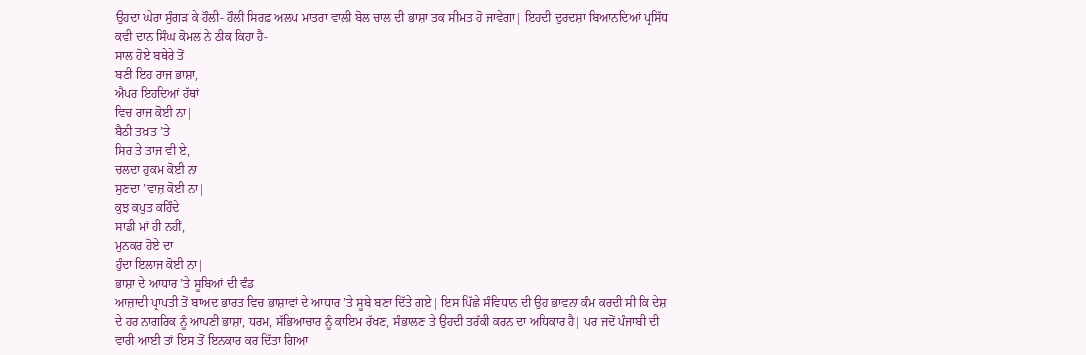ਉਹਦਾ ਘੇਰਾ ਸੁੰਗੜ ਕੇ ਹੌਲੀ- ਹੌਲੀ ਸਿਰਫ਼ ਅਲਪ ਮਾਤਰਾ ਵਾਲੀ ਬੋਲ ਚਾਲ ਦੀ ਭਾਸ਼ਾ ਤਕ ਸੀਮਤ ਹੋ ਜਾਵੇਗਾ| ਇਹਦੀ ਦੁਰਦਸ਼ਾ ਬਿਆਨਦਿਆਂ ਪ੍ਰਸਿੱਧ ਕਵੀ ਦਾਨ ਸਿੰਘ ਕੋਮਲ ਨੇ ਠੀਕ ਕਿਹਾ ਹੈ-
ਸਾਲ ਹੋਏ ਬਥੇਰੇ ਤੋਂ
ਬਣੀ ਇਹ ਰਾਜ ਭਾਸ਼ਾ,
ਐਪਰ ਇਹਦਿਆਂ ਹੱਥਾਂ
ਵਿਚ ਰਾਜ ਕੋਈ ਨਾ|
ਬੈਠੀ ਤਖ਼ਤ ’ਤੇ
ਸਿਰ ਤੇ ਤਾਜ ਵੀ ਏ,
ਚਲਦਾ ਹੁਕਮ ਕੋਈ ਨਾ
ਸੁਣਦਾ ’ਵਾਜ਼ ਕੋਈ ਨਾ|
ਕੁਝ ਕਪੁਤ ਕਹਿੰਦੇ
ਸਾਡੀ ਮਾਂ ਹੀ ਨਹੀਂ,
ਮੁਨਕਰ ਹੋਏ ਦਾ
ਹੁੰਦਾ ਇਲਾਜ ਕੋਈ ਨਾ|
ਭਾਸ਼ਾ ਦੇ ਆਧਾਰ ’ਤੇ ਸੂਬਿਆਂ ਦੀ ਵੰਡ
ਆਜ਼ਾਦੀ ਪ੍ਰਾਪਤੀ ਤੋਂ ਬਾਅਦ ਭਾਰਤ ਵਿਚ ਭਾਸ਼ਾਵਾਂ ਦੇ ਆਧਾਰ ’ਤੇ ਸੂਬੇ ਬਣਾ ਦਿੱਤੇ ਗਏ| ਇਸ ਪਿੱਛੇ ਸੰਵਿਧਾਨ ਦੀ ਉਹ ਭਾਵਨਾ ਕੰਮ ਕਰਦੀ ਸੀ ਕਿ ਦੇਸ਼ ਦੇ ਹਰ ਨਾਗਰਿਕ ਨੂੰ ਆਪਣੀ ਭਾਸ਼ਾ, ਧਰਮ, ਸੱਭਿਆਚਾਰ ਨੂੰ ਕਾਇਮ ਰੱਖਣ, ਸੰਭਾਲਣ ਤੇ ਉਹਦੀ ਤਰੱਕੀ ਕਰਨ ਦਾ ਅਧਿਕਾਰ ਹੈ| ਪਰ ਜਦੋਂ ਪੰਜਾਬੀ ਦੀ ਵਾਰੀ ਆਈ ਤਾਂ ਇਸ ਤੋਂ ਇਨਕਾਰ ਕਰ ਦਿੱਤਾ ਗਿਆ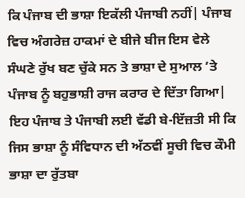ਕਿ ਪੰਜਾਬ ਦੀ ਭਾਸ਼ਾ ਇਕੱਲੀ ਪੰਜਾਬੀ ਨਹੀਂ| ਪੰਜਾਬ ਵਿਚ ਅੰਗਰੇਜ਼ ਹਾਕਮਾਂ ਦੇ ਬੀਜੇ ਬੀਜ ਇਸ ਵੇਲੇ ਸੰਘਣੇ ਰੁੱਖ ਬਣ ਚੁੱਕੇ ਸਨ ਤੇ ਭਾਸ਼ਾ ਦੇ ਸੁਆਲ ’ਤੇ ਪੰਜਾਬ ਨੂੰ ਬਹੁਭਾਸ਼ੀ ਰਾਜ ਕਰਾਰ ਦੇ ਦਿੱਤਾ ਗਿਆ| ਇਹ ਪੰਜਾਬ ਤੇ ਪੰਜਾਬੀ ਲਈ ਵੱਡੀ ਬੇ-ਇੱਜ਼ਤੀ ਸੀ ਕਿ ਜਿਸ ਭਾਸ਼ਾ ਨੂੰ ਸੰਵਿਧਾਨ ਦੀ ਅੱਠਵੀਂ ਸੂਚੀ ਵਿਚ ਕੌਮੀ ਭਾਸ਼ਾ ਦਾ ਰੁੱਤਬਾ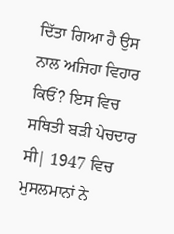ਦਿੱਤਾ ਗਿਆ ਹੈ ਉਸ ਨਾਲ ਅਜਿਹਾ ਵਿਹਾਰ ਕਿਓਂ? ਇਸ ਵਿਚ ਸਥਿਤੀ ਬੜੀ ਪੇਚਦਾਰ ਸੀ| 1947 ਵਿਚ ਮੁਸਲਮਾਨਾਂ ਨੇ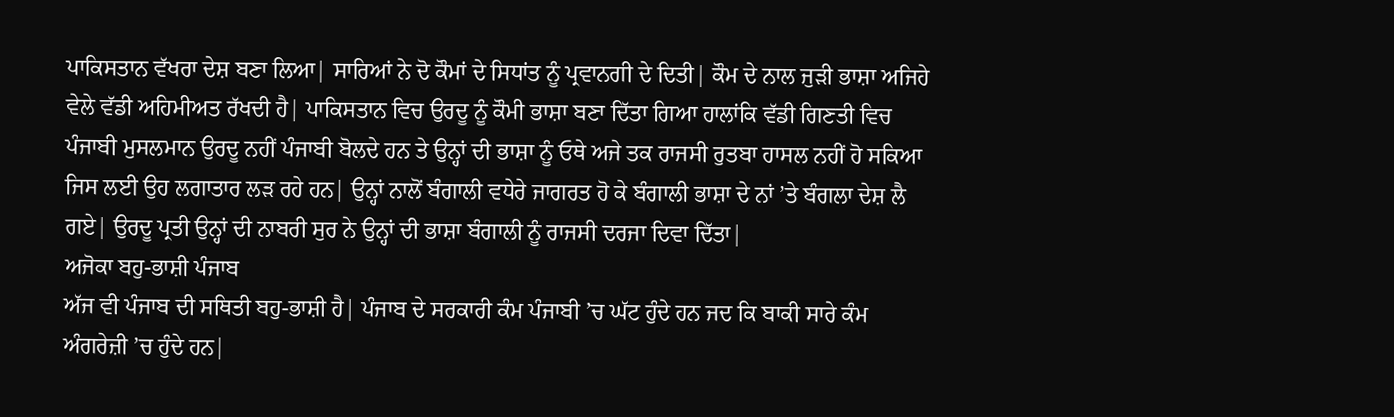ਪਾਕਿਸਤਾਨ ਵੱਖਰਾ ਦੇਸ਼ ਬਣਾ ਲਿਆ| ਸਾਰਿਆਂ ਨੇ ਦੋ ਕੌਮਾਂ ਦੇ ਸਿਧਾਂਤ ਨੂੰ ਪ੍ਰਵਾਨਗੀ ਦੇ ਦਿਤੀ| ਕੌਮ ਦੇ ਨਾਲ ਜੁੜੀ ਭਾਸ਼ਾ ਅਜਿਹੇ ਵੇਲੇ ਵੱਡੀ ਅਹਿਮੀਅਤ ਰੱਖਦੀ ਹੈ| ਪਾਕਿਸਤਾਨ ਵਿਚ ਉਰਦੂ ਨੂੰ ਕੌਮੀ ਭਾਸ਼ਾ ਬਣਾ ਦਿੱਤਾ ਗਿਆ ਹਾਲਾਂਕਿ ਵੱਡੀ ਗਿਣਤੀ ਵਿਚ ਪੰਜਾਬੀ ਮੁਸਲਮਾਨ ਉਰਦੂ ਨਹੀਂ ਪੰਜਾਬੀ ਬੋਲਦੇ ਹਨ ਤੇ ਉਨ੍ਹਾਂ ਦੀ ਭਾਸ਼ਾ ਨੂੰ ਓਥੇ ਅਜੇ ਤਕ ਰਾਜਸੀ ਰੁਤਬਾ ਹਾਸਲ ਨਹੀਂ ਹੋ ਸਕਿਆ ਜਿਸ ਲਈ ਉਹ ਲਗਾਤਾਰ ਲੜ ਰਹੇ ਹਨ| ਉਨ੍ਹਾਂ ਨਾਲੋਂ ਬੰਗਾਲੀ ਵਧੇਰੇ ਜਾਗਰਤ ਹੋ ਕੇ ਬੰਗਾਲੀ ਭਾਸ਼ਾ ਦੇ ਨਾਂ ’ਤੇ ਬੰਗਲਾ ਦੇਸ਼ ਲੈ ਗਏ| ਉਰਦੂ ਪ੍ਰਤੀ ਉਨ੍ਹਾਂ ਦੀ ਨਾਬਰੀ ਸੁਰ ਨੇ ਉਨ੍ਹਾਂ ਦੀ ਭਾਸ਼ਾ ਬੰਗਾਲੀ ਨੂੰ ਰਾਜਸੀ ਦਰਜਾ ਦਿਵਾ ਦਿੱਤਾ|
ਅਜੋਕਾ ਬਹੁ-ਭਾਸ਼ੀ ਪੰਜਾਬ
ਅੱਜ ਵੀ ਪੰਜਾਬ ਦੀ ਸਥਿਤੀ ਬਹੁ-ਭਾਸ਼ੀ ਹੈ| ਪੰਜਾਬ ਦੇ ਸਰਕਾਰੀ ਕੰਮ ਪੰਜਾਬੀ ’ਚ ਘੱਟ ਹੁੰਦੇ ਹਨ ਜਦ ਕਿ ਬਾਕੀ ਸਾਰੇ ਕੰਮ ਅੰਗਰੇਜ਼ੀ ’ਚ ਹੁੰਦੇ ਹਨ|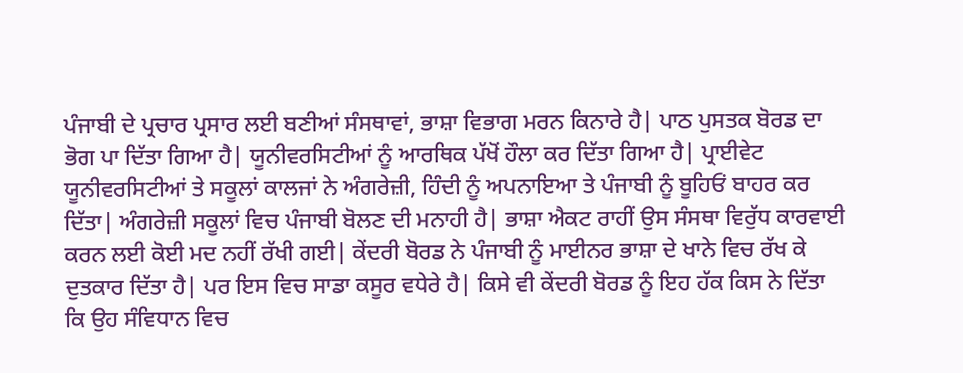ਪੰਜਾਬੀ ਦੇ ਪ੍ਰਚਾਰ ਪ੍ਰਸਾਰ ਲਈ ਬਣੀਆਂ ਸੰਸਥਾਵਾਂ, ਭਾਸ਼ਾ ਵਿਭਾਗ ਮਰਨ ਕਿਨਾਰੇ ਹੈ| ਪਾਠ ਪੁਸਤਕ ਬੋਰਡ ਦਾ ਭੋਗ ਪਾ ਦਿੱਤਾ ਗਿਆ ਹੈ| ਯੂਨੀਵਰਸਿਟੀਆਂ ਨੂੰ ਆਰਥਿਕ ਪੱਖੋਂ ਹੌਲਾ ਕਰ ਦਿੱਤਾ ਗਿਆ ਹੈ| ਪ੍ਰਾਈਵੇਟ ਯੂਨੀਵਰਸਿਟੀਆਂ ਤੇ ਸਕੂਲਾਂ ਕਾਲਜਾਂ ਨੇ ਅੰਗਰੇਜ਼ੀ, ਹਿੰਦੀ ਨੂੰ ਅਪਨਾਇਆ ਤੇ ਪੰਜਾਬੀ ਨੂੰ ਬੂਹਿਓਂ ਬਾਹਰ ਕਰ ਦਿੱਤਾ| ਅੰਗਰੇਜ਼ੀ ਸਕੂਲਾਂ ਵਿਚ ਪੰਜਾਬੀ ਬੋਲਣ ਦੀ ਮਨਾਹੀ ਹੈ| ਭਾਸ਼ਾ ਐਕਟ ਰਾਹੀਂ ਉਸ ਸੰਸਥਾ ਵਿਰੁੱਧ ਕਾਰਵਾਈ ਕਰਨ ਲਈ ਕੋਈ ਮਦ ਨਹੀਂ ਰੱਖੀ ਗਈ| ਕੇਂਦਰੀ ਬੋਰਡ ਨੇ ਪੰਜਾਬੀ ਨੂੰ ਮਾਈਨਰ ਭਾਸ਼ਾ ਦੇ ਖਾਨੇ ਵਿਚ ਰੱਖ ਕੇ ਦੁਤਕਾਰ ਦਿੱਤਾ ਹੈ| ਪਰ ਇਸ ਵਿਚ ਸਾਡਾ ਕਸੂਰ ਵਧੇਰੇ ਹੈ| ਕਿਸੇ ਵੀ ਕੇਂਦਰੀ ਬੋਰਡ ਨੂੰ ਇਹ ਹੱਕ ਕਿਸ ਨੇ ਦਿੱਤਾ ਕਿ ਉਹ ਸੰਵਿਧਾਨ ਵਿਚ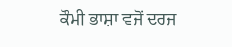ਕੌਮੀ ਭਾਸ਼ਾ ਵਜੋਂ ਦਰਜ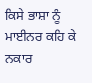ਕਿਸੇ ਭਾਸ਼ਾ ਨੂੰ ਮਾਈਨਰ ਕਹਿ ਕੇ ਨਕਾਰ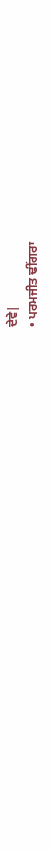ਦੇਵੇ|
• ਪਰਮਜੀਤ ਢੀਂਗਰਾ